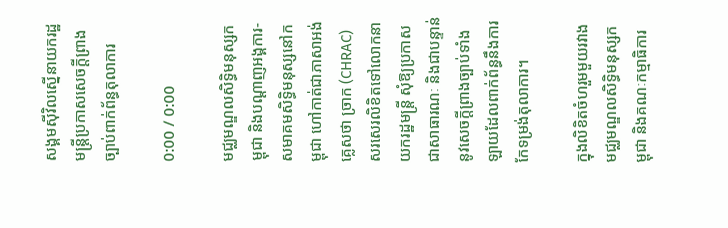សង្គមស៊ីវិលស្នើនាយករដ្ឋមន្ត្រីប្រកាសសេចក្ដីព្រាងច្បាប់ពាក់ព័ន្ធតុលាការ

0:00 / 0:00

មជ្ឈមណ្ឌលសិទ្ធិមនុស្សកម្ពុជា និងបណ្ដាញអង្គការ-សមាគមសិទ្ធិមនុស្សនៅកម្ពុជា ហៅកាត់ជាភាសាអង់គ្លេសថា ច្រាក (CHRAC) សរសេរលិខិតទៅលោកនាយករដ្ឋមន្ត្រី សុំឱ្យប្រកាសជាសាធារណៈ និងជាបន្ទាន់នូវសេចក្ដីព្រាងច្បាប់ទាំងឡាយដែលពាក់ព័ន្ធនឹងការកែទម្រង់តុលាការ។

ក្នុងលិខិតចំហរួមមួយរវាងមជ្ឈមណ្ឌលសិទ្ធិមនុស្សកម្ពុជា និងគណៈកម្មាធិការ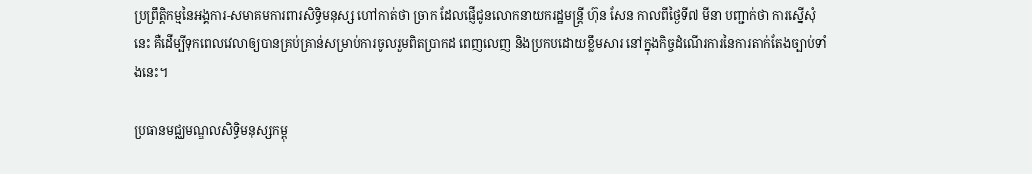ប្រព្រឹត្តិកម្មនៃអង្គការ-សមាគមការពារសិទ្ធិមនុស្ស ហៅកាត់ថា ច្រាក ដែលផ្ញើជូនលោកនាយករដ្ឋមន្ត្រី ហ៊ុន សែន កាលពីថ្ងៃទី៧ មីនា បញ្ជាក់ថា ការស្នើសុំនេះ គឺដើម្បីទុកពេលវេលាឲ្យបានគ្រប់គ្រាន់សម្រាប់ការចូលរួមពិតប្រាកដ ពេញលេញ និងប្រកបដោយខ្លឹមសារ នៅក្នុងកិច្ចដំណើរការនៃការតាក់តែងច្បាប់ទាំងនេះ។

ប្រធានមជ្ឈមណ្ឌលសិទ្ធិមនុស្សកម្ពុ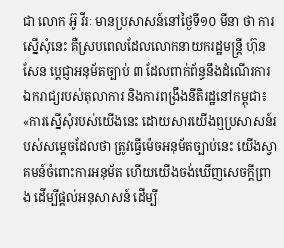ជា លោក អ៊ូ វីរៈ មានប្រសាសន៍នៅថ្ងៃទី១០ មីនា ថា ការស្នើសុំនេះ គឺស្របពេលដែលលោកនាយករដ្ឋមន្ត្រី ហ៊ុន សែន ប្ដេជ្ញាអនុម័តច្បាប់ ៣ ដែលពាក់ព័ន្ធនឹងដំណើរការឯករាជ្យរបស់តុលាការ និងការពង្រឹងនីតិរដ្ឋនៅកម្ពុជា៖ «ការស្នើសុំរបស់យើងនេះ ដោយសារយើងឮប្រសាសន៍របស់សម្ដេចដែលថា ត្រូវធ្វើម៉េចអនុម័តច្បាប់នេះ យើងស្វាគមន៍ចំពោះការអនុម័ត ហើយយើងចង់ឃើញសេចក្ដីព្រាង ដើម្បីផ្ដល់អនុសាសន៍ ដើម្បី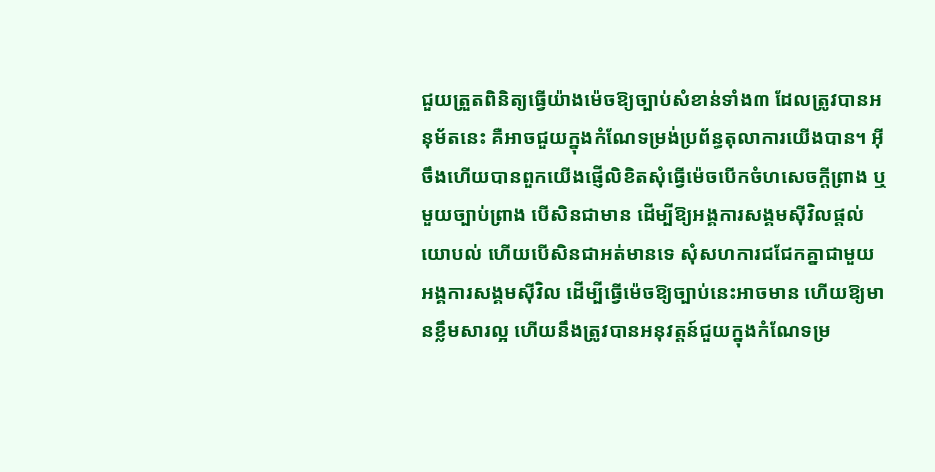ជួយត្រួតពិនិត្យធ្វើយ៉ាងម៉េចឱ្យច្បាប់សំខាន់ទាំង៣ ដែលត្រូវបានអនុម័តនេះ គឺអាចជួយក្នុងកំណែទម្រង់ប្រព័ន្ធតុលាការយើងបាន។ អ៊ីចឹងហើយបានពួកយើងផ្ញើលិខិតសុំធ្វើម៉េចបើកចំហសេចក្ដីព្រាង ឬមួយច្បាប់ព្រាង បើសិនជាមាន ដើម្បីឱ្យអង្គការសង្គមស៊ីវិលផ្ដល់យោបល់ ហើយបើសិនជាអត់មានទេ សុំសហការជជែកគ្នាជាមួយអង្គការសង្គមស៊ីវិល ដើម្បីធ្វើម៉េចឱ្យច្បាប់នេះអាចមាន ហើយឱ្យមានខ្លឹមសារល្អ ហើយនឹងត្រូវបានអនុវត្តន៍ជួយក្នុងកំណែទម្រ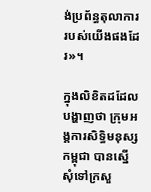ង់ប្រព័ន្ធតុលាការរបស់យើងផងដែរ»។

ក្នុងលិខិតដដែលបង្ហាញថា ក្រុមអង្គការសិទ្ធិមនុស្សកម្ពុជា បានស្នើសុំទៅក្រសួ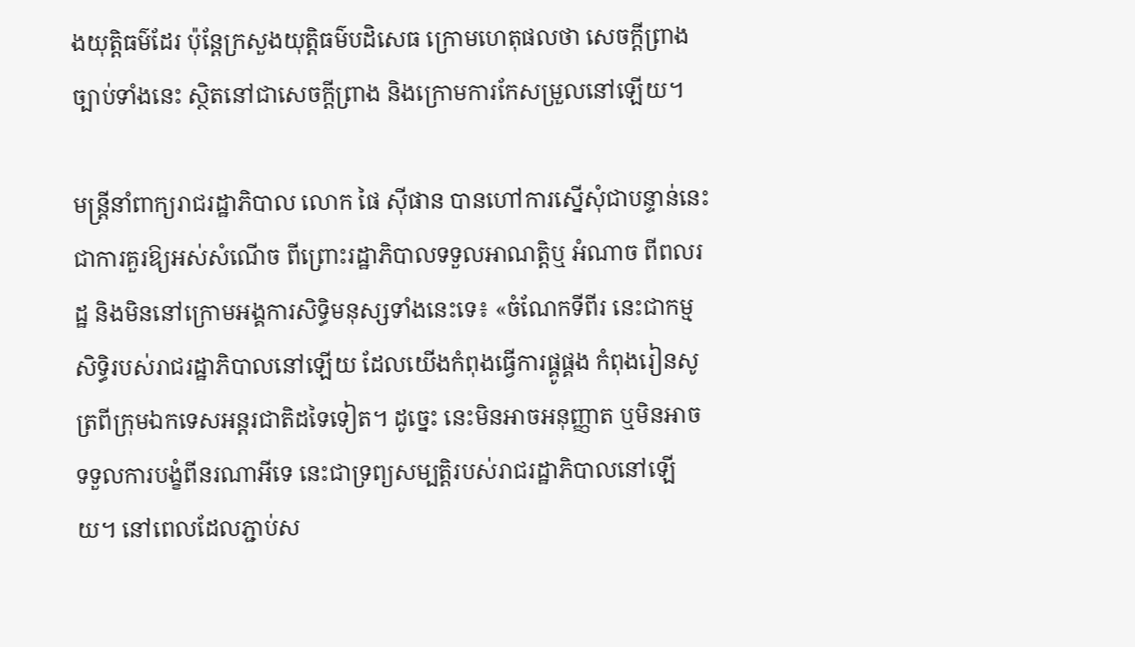ងយុត្តិធម៌ដែរ ប៉ុន្តែក្រសួងយុត្តិធម៌បដិសេធ ក្រោមហេតុផលថា សេចក្ដីព្រាងច្បាប់ទាំងនេះ ស្ថិតនៅជាសេចក្ដីព្រាង និងក្រោមការកែសម្រួលនៅឡើយ។

មន្ត្រីនាំពាក្យរាជរដ្ឋាភិបាល លោក ផៃ ស៊ីផាន បានហៅការស្នើសុំជាបន្ទាន់នេះ ជាការគួរឱ្យអស់សំណើច ពីព្រោះរដ្ឋាភិបាលទទួលអាណត្តិឬ អំណាច ពីពលរដ្ឋ និងមិននៅក្រោមអង្គការសិទ្ធិមនុស្សទាំងនេះទេ៖ «ចំណែកទីពីរ នេះជាកម្មសិទ្ធិរបស់រាជរដ្ឋាភិបាលនៅឡើយ ដែលយើងកំពុងធ្វើការផ្គូផ្គង កំពុងរៀនសូត្រពីក្រុមឯកទេសអន្តរជាតិដទៃទៀត។ ដូច្នេះ នេះមិនអាចអនុញ្ញាត ឬមិនអាចទទួលការបង្ខំពីនរណាអីទេ នេះជាទ្រព្យសម្បត្តិរបស់រាជរដ្ឋាភិបាលនៅឡើយ។ នៅពេលដែលភ្ជាប់ស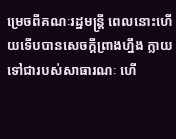ម្រេចពីគណៈរដ្ឋមន្ត្រី ពេលនោះហើយទើបបានសេចក្ដីព្រាងហ្នឹង ក្លាយទៅជារបស់សាធារណៈ ហើ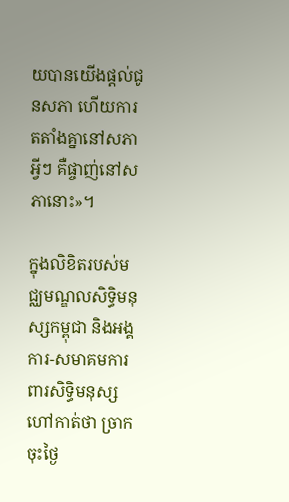យបានយើងផ្ដល់ជូនសភា ហើយការតតាំងគ្នានៅសភា អ្វីៗ គឺផ្ចាញ់នៅសភានោះ»។

ក្នុងលិខិតរបស់មជ្ឈមណ្ឌលសិទ្ធិមនុស្សកម្ពុជា និងអង្គការ-សមាគមការពារសិទ្ធិមនុស្ស ហៅកាត់ថា ច្រាក ចុះថ្ងៃ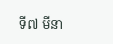ទី៧ មីនា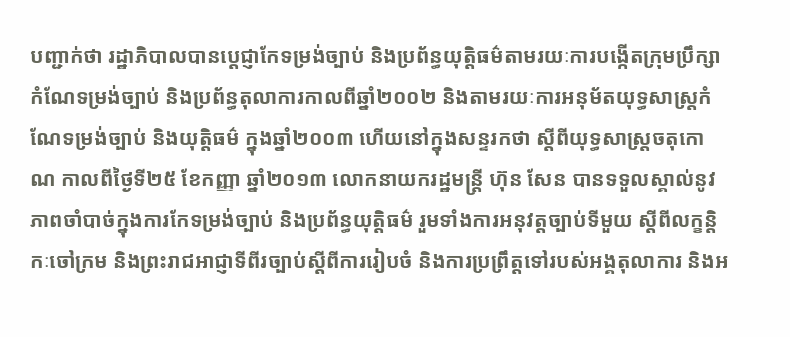បញ្ជាក់ថា រដ្ឋាភិបាលបានប្ដេជ្ញាកែទម្រង់ច្បាប់ និងប្រព័ន្ធយុត្តិធម៌តាមរយៈការបង្កើតក្រុមប្រឹក្សាកំណែទម្រង់ច្បាប់ និងប្រព័ន្ធតុលាការកាលពីឆ្នាំ២០០២ និងតាមរយៈការអនុម័តយុទ្ធសាស្ត្រកំណែទម្រង់ច្បាប់ និងយុត្តិធម៌ ក្នុងឆ្នាំ២០០៣ ហើយនៅក្នុងសន្ទរកថា ស្ដីពីយុទ្ធសាស្ត្រចតុកោណ កាលពីថ្ងៃទី២៥ ខែកញ្ញា ឆ្នាំ២០១៣ លោកនាយករដ្ឋមន្ត្រី ហ៊ុន សែន បានទទួលស្គាល់នូវភាពចាំបាច់ក្នុងការកែទម្រង់ច្បាប់ និងប្រព័ន្ធយុត្តិធម៌ រួមទាំងការអនុវត្តច្បាប់ទីមួយ ស្ដីពីលក្ខន្តិកៈចៅក្រម និងព្រះរាជអាជ្ញាទីពីរច្បាប់ស្ដីពីការរៀបចំ និងការប្រព្រឹត្តទៅរបស់អង្គតុលាការ និងអ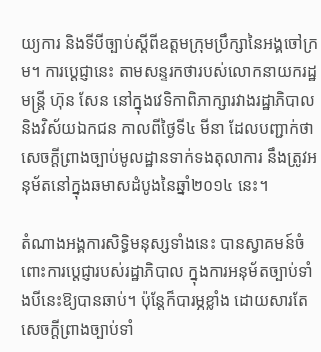យ្យការ និងទីបីច្បាប់ស្ដីពីឧត្ដមក្រុមប្រឹក្សានៃអង្គចៅក្រម។ ការប្ដេជ្ញានេះ តាមសន្ទរកថារបស់លោកនាយករដ្ឋមន្ត្រី ហ៊ុន សែន នៅក្នុងវេទិកាពិភាក្សារវាងរដ្ឋាភិបាល និងវិស័យឯកជន កាលពីថ្ងៃទី៤ មីនា ដែលបញ្ជាក់ថា សេចក្ដីព្រាងច្បាប់មូលដ្ឋានទាក់ទងតុលាការ នឹងត្រូវអនុម័តនៅក្នុងឆមាសដំបូងនៃឆ្នាំ២០១៤ នេះ។

តំណាងអង្គការសិទ្ធិមនុស្សទាំងនេះ បានស្វាគមន៍ចំពោះការប្ដេជ្ញារបស់រដ្ឋាភិបាល ក្នុងការអនុម័តច្បាប់ទាំងបីនេះឱ្យបានឆាប់។ ប៉ុន្តែក៏បារម្ភខ្លាំង ដោយសារតែសេចក្ដីព្រាងច្បាប់ទាំ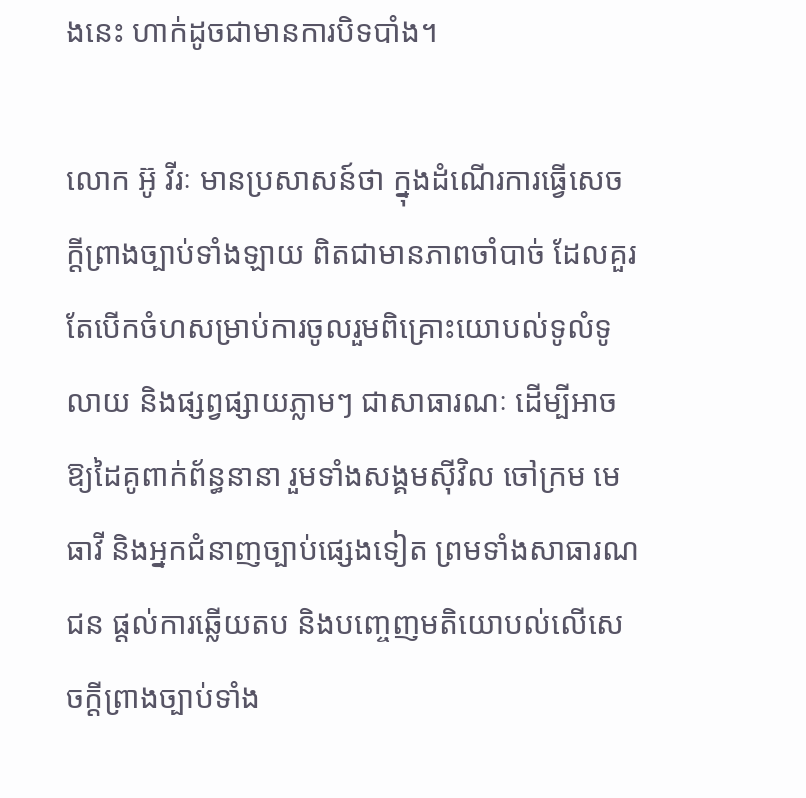ងនេះ ហាក់ដូចជាមានការបិទបាំង។

លោក អ៊ូ វីរៈ មានប្រសាសន៍ថា ក្នុងដំណើរការធ្វើសេចក្ដីព្រាងច្បាប់ទាំងឡាយ ពិតជាមានភាពចាំបាច់ ដែលគួរតែបើកចំហសម្រាប់ការចូលរួមពិគ្រោះយោបល់ទូលំទូលាយ និងផ្សព្វផ្សាយភ្លាមៗ ជាសាធារណៈ ដើម្បីអាចឱ្យដៃគូពាក់ព័ន្ធនានា រួមទាំងសង្គមស៊ីវិល ចៅក្រម មេធាវី និងអ្នកជំនាញច្បាប់ផ្សេងទៀត ព្រមទាំងសាធារណជន ផ្ដល់ការឆ្លើយតប និងបញ្ចេញមតិយោបល់លើសេចក្ដីព្រាងច្បាប់ទាំង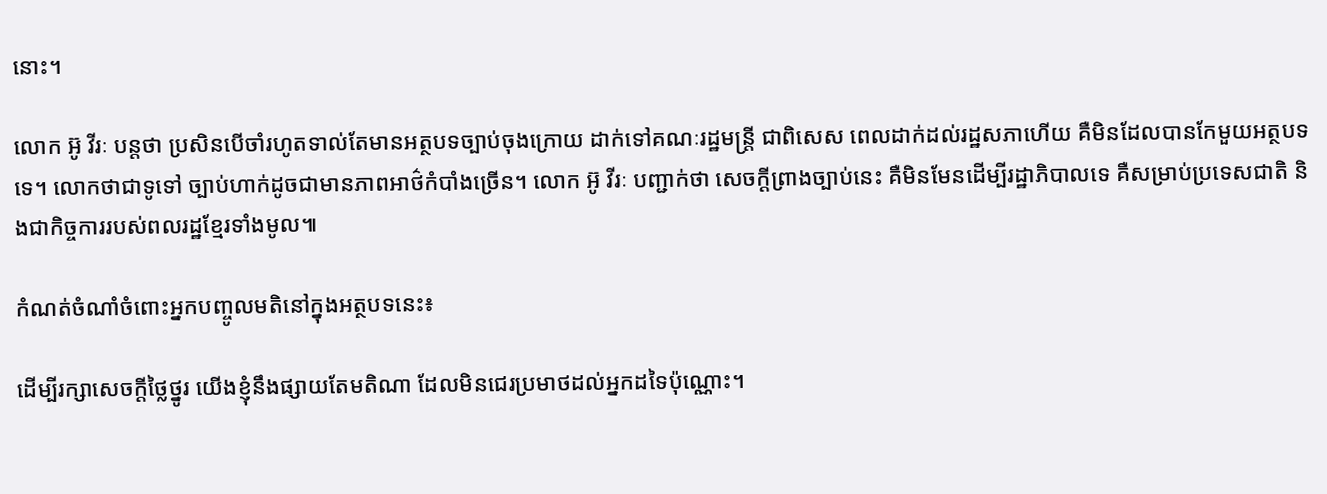នោះ។

លោក អ៊ូ វីរៈ បន្តថា ប្រសិនបើចាំរហូតទាល់តែមានអត្ថបទច្បាប់ចុងក្រោយ ដាក់ទៅគណៈរដ្ឋមន្ត្រី ជាពិសេស ពេលដាក់ដល់រដ្ឋសភាហើយ គឺមិនដែលបានកែមួយអត្ថបទទេ។ លោកថាជាទូទៅ ច្បាប់ហាក់ដូចជាមានភាពអាថ៌កំបាំងច្រើន។ លោក អ៊ូ វីរៈ បញ្ជាក់ថា សេចក្ដីព្រាងច្បាប់នេះ គឺមិនមែនដើម្បីរដ្ឋាភិបាលទេ គឺសម្រាប់ប្រទេសជាតិ និងជាកិច្ចការរបស់ពលរដ្ឋខ្មែរទាំងមូល៕

កំណត់ចំណាំចំពោះអ្នកបញ្ចូលមតិនៅក្នុងអត្ថបទនេះ៖

ដើម្បីរក្សាសេចក្ដីថ្លៃថ្នូរ យើងខ្ញុំនឹងផ្សាយតែមតិណា ដែលមិនជេរប្រមាថដល់អ្នកដទៃប៉ុណ្ណោះ។